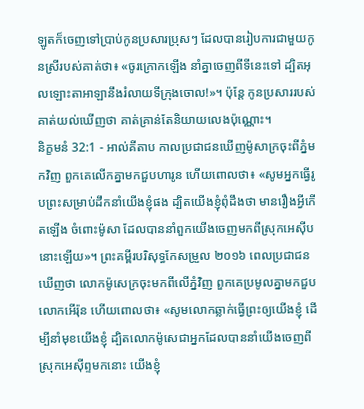ឡូតក៏ចេញទៅប្រាប់កូនប្រសារប្រុសៗ ដែលបានរៀបការជាមួយកូនស្រីរបស់គាត់ថា៖ «ចូរក្រោកឡើង នាំគ្នាចេញពីទីនេះទៅ ដ្បិតអុលឡោះតាអាឡានឹងរំលាយទីក្រុងចោល!»។ ប៉ុន្តែ កូនប្រសាររបស់គាត់យល់ឃើញថា គាត់គ្រាន់តែនិយាយលេងប៉ុណ្ណោះ។
និក្ខមនំ 32:1 - អាល់គីតាប កាលប្រជាជនឃើញម៉ូសាក្រចុះពីភ្នំមកវិញ ពួកគេលើកគ្នាមកជួបហារូន ហើយពោលថា៖ «សូមអ្នកធ្វើរូបព្រះសម្រាប់ដឹកនាំយើងខ្ញុំផង ដ្បិតយើងខ្ញុំពុំដឹងថា មានរឿងអ្វីកើតឡើង ចំពោះម៉ូសា ដែលបាននាំពួកយើងចេញមកពីស្រុកអេស៊ីបនោះឡើយ»។ ព្រះគម្ពីរបរិសុទ្ធកែសម្រួល ២០១៦ ពេលប្រជាជនឃើញថា លោកម៉ូសេក្រចុះមកពីលើភ្នំវិញ ពួកគេប្រមូលគ្នាមកជួបលោកអើរ៉ុន ហើយពោលថា៖ «សូមលោកឆ្លាក់ធ្វើព្រះឲ្យយើងខ្ញុំ ដើម្បីនាំមុខយើងខ្ញុំ ដ្បិតលោកម៉ូសេជាអ្នកដែលបាននាំយើងចេញពីស្រុកអេស៊ីព្ទមកនោះ យើងខ្ញុំ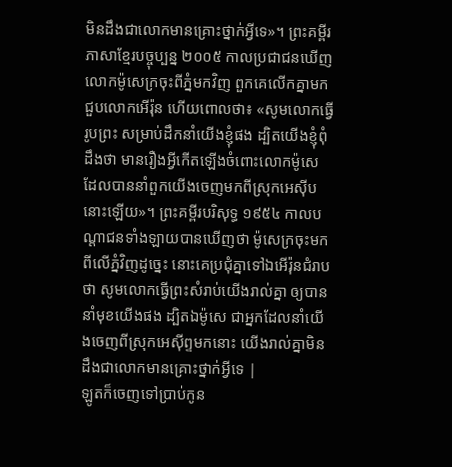មិនដឹងជាលោកមានគ្រោះថ្នាក់អ្វីទេ»។ ព្រះគម្ពីរភាសាខ្មែរបច្ចុប្បន្ន ២០០៥ កាលប្រជាជនឃើញលោកម៉ូសេក្រចុះពីភ្នំមកវិញ ពួកគេលើកគ្នាមកជួបលោកអើរ៉ុន ហើយពោលថា៖ «សូមលោកធ្វើរូបព្រះ សម្រាប់ដឹកនាំយើងខ្ញុំផង ដ្បិតយើងខ្ញុំពុំដឹងថា មានរឿងអ្វីកើតឡើងចំពោះលោកម៉ូសេ ដែលបាននាំពួកយើងចេញមកពីស្រុកអេស៊ីបនោះឡើយ»។ ព្រះគម្ពីរបរិសុទ្ធ ១៩៥៤ កាលបណ្តាជនទាំងឡាយបានឃើញថា ម៉ូសេក្រចុះមកពីលើភ្នំវិញដូច្នេះ នោះគេប្រជុំគ្នាទៅឯអើរ៉ុនជំរាបថា សូមលោកធ្វើព្រះសំរាប់យើងរាល់គ្នា ឲ្យបាននាំមុខយើងផង ដ្បិតឯម៉ូសេ ជាអ្នកដែលនាំយើងចេញពីស្រុកអេស៊ីព្ទមកនោះ យើងរាល់គ្នាមិនដឹងជាលោកមានគ្រោះថ្នាក់អ្វីទេ |
ឡូតក៏ចេញទៅប្រាប់កូន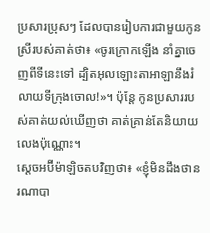ប្រសារប្រុសៗ ដែលបានរៀបការជាមួយកូនស្រីរបស់គាត់ថា៖ «ចូរក្រោកឡើង នាំគ្នាចេញពីទីនេះទៅ ដ្បិតអុលឡោះតាអាឡានឹងរំលាយទីក្រុងចោល!»។ ប៉ុន្តែ កូនប្រសាររបស់គាត់យល់ឃើញថា គាត់គ្រាន់តែនិយាយលេងប៉ុណ្ណោះ។
ស្តេចអប៊ីម៉ាឡិចតបវិញថា៖ «ខ្ញុំមិនដឹងថានរណាបា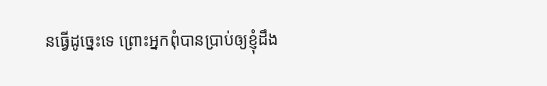នធ្វើដូច្នេះទេ ព្រោះអ្នកពុំបានប្រាប់ឲ្យខ្ញុំដឹង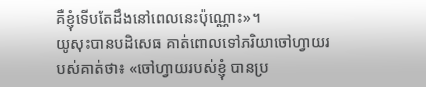គឺខ្ញុំទើបតែដឹងនៅពេលនេះប៉ុណ្ណោះ»។
យូសុះបានបដិសេធ គាត់ពោលទៅភរិយាចៅហ្វាយរបស់គាត់ថា៖ «ចៅហ្វាយរបស់ខ្ញុំ បានប្រ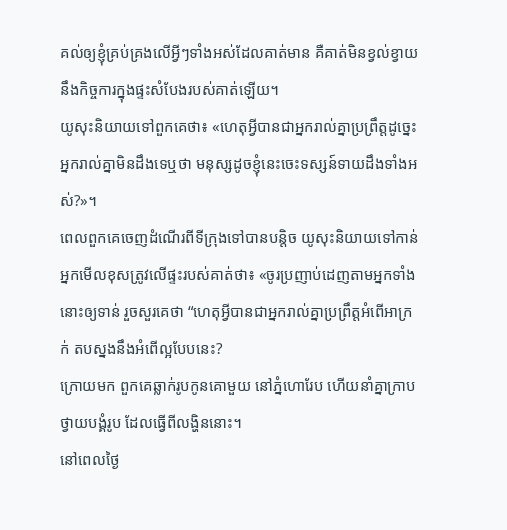គល់ឲ្យខ្ញុំគ្រប់គ្រងលើអ្វីៗទាំងអស់ដែលគាត់មាន គឺគាត់មិនខ្វល់ខ្វាយនឹងកិច្ចការក្នុងផ្ទះសំបែងរបស់គាត់ឡើយ។
យូសុះនិយាយទៅពួកគេថា៖ «ហេតុអ្វីបានជាអ្នករាល់គ្នាប្រព្រឹត្តដូច្នេះ អ្នករាល់គ្នាមិនដឹងទេឬថា មនុស្សដូចខ្ញុំនេះចេះទស្សន៍ទាយដឹងទាំងអស់?»។
ពេលពួកគេចេញដំណើរពីទីក្រុងទៅបានបន្តិច យូសុះនិយាយទៅកាន់អ្នកមើលខុសត្រូវលើផ្ទះរបស់គាត់ថា៖ «ចូរប្រញាប់ដេញតាមអ្នកទាំងនោះឲ្យទាន់ រួចសួរគេថា “ហេតុអ្វីបានជាអ្នករាល់គ្នាប្រព្រឹត្តអំពើអាក្រក់ តបស្នងនឹងអំពើល្អបែបនេះ?
ក្រោយមក ពួកគេឆ្លាក់រូបកូនគោមួយ នៅភ្នំហោរែប ហើយនាំគ្នាក្រាបថ្វាយបង្គំរូប ដែលធ្វើពីលង្ហិននោះ។
នៅពេលថ្ងៃ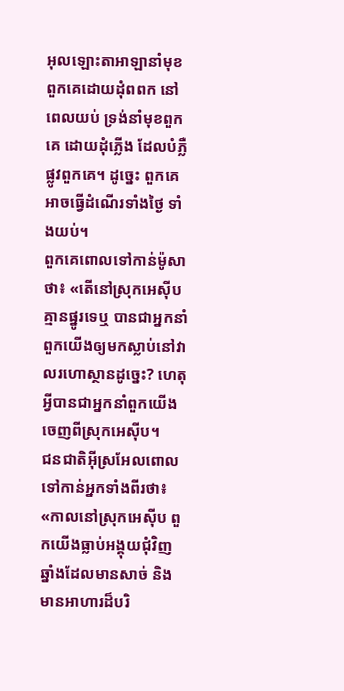អុលឡោះតាអាឡានាំមុខពួកគេដោយដុំពពក នៅពេលយប់ ទ្រង់នាំមុខពួកគេ ដោយដុំភ្លើង ដែលបំភ្លឺផ្លូវពួកគេ។ ដូច្នេះ ពួកគេអាចធ្វើដំណើរទាំងថ្ងៃ ទាំងយប់។
ពួកគេពោលទៅកាន់ម៉ូសាថា៖ «តើនៅស្រុកអេស៊ីបគ្មានផ្នូរទេឬ បានជាអ្នកនាំពួកយើងឲ្យមកស្លាប់នៅវាលរហោស្ថានដូច្នេះ? ហេតុអ្វីបានជាអ្នកនាំពួកយើងចេញពីស្រុកអេស៊ីប។
ជនជាតិអ៊ីស្រអែលពោលទៅកាន់អ្នកទាំងពីរថា៖ «កាលនៅស្រុកអេស៊ីប ពួកយើងធ្លាប់អង្គុយជុំវិញឆ្នាំងដែលមានសាច់ និងមានអាហារដ៏បរិ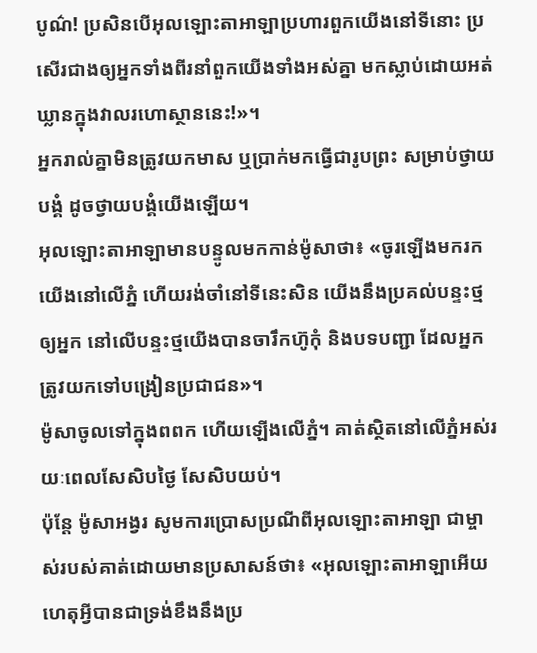បូណ៌! ប្រសិនបើអុលឡោះតាអាឡាប្រហារពួកយើងនៅទីនោះ ប្រសើរជាងឲ្យអ្នកទាំងពីរនាំពួកយើងទាំងអស់គ្នា មកស្លាប់ដោយអត់ឃ្លានក្នុងវាលរហោស្ថាននេះ!»។
អ្នករាល់គ្នាមិនត្រូវយកមាស ឬប្រាក់មកធ្វើជារូបព្រះ សម្រាប់ថ្វាយបង្គំ ដូចថ្វាយបង្គំយើងឡើយ។
អុលឡោះតាអាឡាមានបន្ទូលមកកាន់ម៉ូសាថា៖ «ចូរឡើងមករកយើងនៅលើភ្នំ ហើយរង់ចាំនៅទីនេះសិន យើងនឹងប្រគល់បន្ទះថ្មឲ្យអ្នក នៅលើបន្ទះថ្មយើងបានចារឹកហ៊ូកុំ និងបទបញ្ជា ដែលអ្នកត្រូវយកទៅបង្រៀនប្រជាជន»។
ម៉ូសាចូលទៅក្នុងពពក ហើយឡើងលើភ្នំ។ គាត់ស្ថិតនៅលើភ្នំអស់រយៈពេលសែសិបថ្ងៃ សែសិបយប់។
ប៉ុន្តែ ម៉ូសាអង្វរ សូមការប្រោសប្រណីពីអុលឡោះតាអាឡា ជាម្ចាស់របស់គាត់ដោយមានប្រសាសន៍ថា៖ «អុលឡោះតាអាឡាអើយ ហេតុអ្វីបានជាទ្រង់ខឹងនឹងប្រ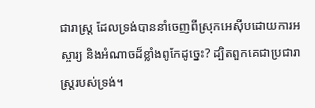ជារាស្ត្រ ដែលទ្រង់បាននាំចេញពីស្រុកអេស៊ីបដោយការអស្ចារ្យ និងអំណាចដ៏ខ្លាំងពូកែដូច្នេះ? ដ្បិតពួកគេជាប្រជារាស្ត្ររបស់ទ្រង់។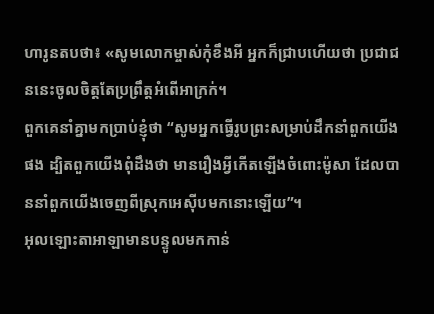ហារូនតបថា៖ «សូមលោកម្ចាស់កុំខឹងអី អ្នកក៏ជ្រាបហើយថា ប្រជាជននេះចូលចិត្តតែប្រព្រឹត្តអំពើអាក្រក់។
ពួកគេនាំគ្នាមកប្រាប់ខ្ញុំថា “សូមអ្នកធ្វើរូបព្រះសម្រាប់ដឹកនាំពួកយើងផង ដ្បិតពួកយើងពុំដឹងថា មានរឿងអ្វីកើតឡើងចំពោះម៉ូសា ដែលបាននាំពួកយើងចេញពីស្រុកអេស៊ីបមកនោះឡើយ”។
អុលឡោះតាអាឡាមានបន្ទូលមកកាន់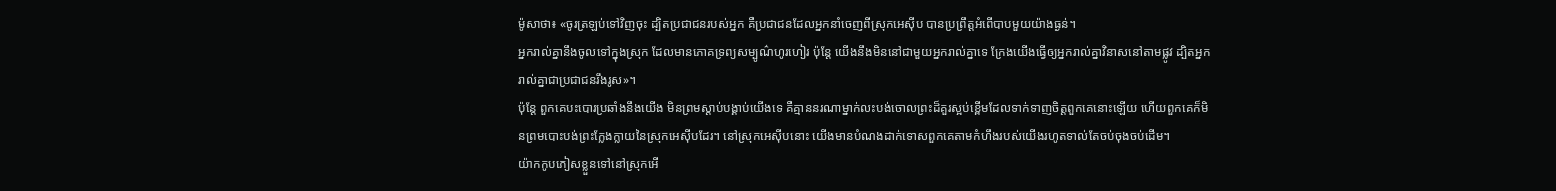ម៉ូសាថា៖ «ចូរត្រឡប់ទៅវិញចុះ ដ្បិតប្រជាជនរបស់អ្នក គឺប្រជាជនដែលអ្នកនាំចេញពីស្រុកអេស៊ីប បានប្រព្រឹត្តអំពើបាបមួយយ៉ាងធ្ងន់។
អ្នករាល់គ្នានឹងចូលទៅក្នុងស្រុក ដែលមានភោគទ្រព្យសម្បូណ៌ហូរហៀរ ប៉ុន្តែ យើងនឹងមិននៅជាមួយអ្នករាល់គ្នាទេ ក្រែងយើងធ្វើឲ្យអ្នករាល់គ្នាវិនាសនៅតាមផ្លូវ ដ្បិតអ្នករាល់គ្នាជាប្រជាជនរឹងរូស»។
ប៉ុន្តែ ពួកគេបះបោរប្រឆាំងនឹងយើង មិនព្រមស្ដាប់បង្គាប់យើងទេ គឺគ្មាននរណាម្នាក់លះបង់ចោលព្រះដ៏គួរស្អប់ខ្ពើមដែលទាក់ទាញចិត្តពួកគេនោះឡើយ ហើយពួកគេក៏មិនព្រមបោះបង់ព្រះក្លែងក្លាយនៃស្រុកអេស៊ីបដែរ។ នៅស្រុកអេស៊ីបនោះ យើងមានបំណងដាក់ទោសពួកគេតាមកំហឹងរបស់យើងរហូតទាល់តែចប់ចុងចប់ដើម។
យ៉ាកកូបភៀសខ្លួនទៅនៅស្រុកអើ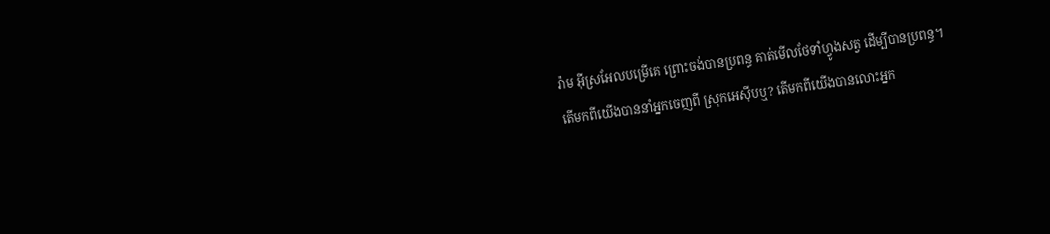រ៉ាម អ៊ីស្រអែលបម្រើគេ ព្រោះចង់បានប្រពន្ធ គាត់មើលថែទាំហ្វូងសត្វ ដើម្បីបានប្រពន្ធ។
តើមកពីយើងបាននាំអ្នកចេញពី ស្រុកអេស៊ីបឬ? តើមកពីយើងបានលោះអ្នក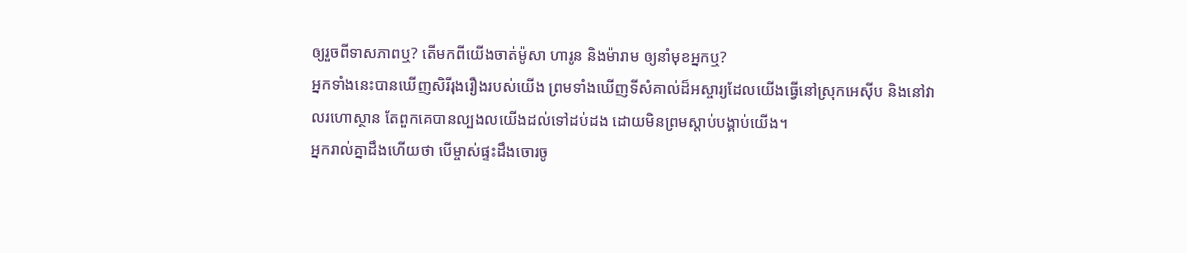ឲ្យរួចពីទាសភាពឬ? តើមកពីយើងចាត់ម៉ូសា ហារូន និងម៉ារាម ឲ្យនាំមុខអ្នកឬ?
អ្នកទាំងនេះបានឃើញសិរីរុងរឿងរបស់យើង ព្រមទាំងឃើញទីសំគាល់ដ៏អស្ចារ្យដែលយើងធ្វើនៅស្រុកអេស៊ីប និងនៅវាលរហោស្ថាន តែពួកគេបានល្បងលយើងដល់ទៅដប់ដង ដោយមិនព្រមស្តាប់បង្គាប់យើង។
អ្នករាល់គ្នាដឹងហើយថា បើម្ចាស់ផ្ទះដឹងចោរចូ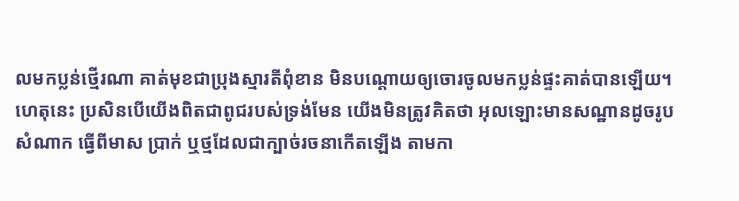លមកប្លន់ថ្មើរណា គាត់មុខជាប្រុងស្មារតីពុំខាន មិនបណ្ដោយឲ្យចោរចូលមកប្លន់ផ្ទះគាត់បានឡើយ។
ហេតុនេះ ប្រសិនបើយើងពិតជាពូជរបស់ទ្រង់មែន យើងមិនត្រូវគិតថា អុលឡោះមានសណ្ឋានដូចរូបសំណាក ធ្វើពីមាស ប្រាក់ ឬថ្មដែលជាក្បាច់រចនាកើតឡើង តាមកា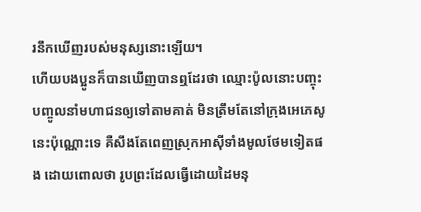រនឹកឃើញរបស់មនុស្សនោះឡើយ។
ហើយបងប្អូនក៏បានឃើញបានឮដែរថា ឈ្មោះប៉ូលនោះបញ្ចុះបញ្ចូលនាំមហាជនឲ្យទៅតាមគាត់ មិនត្រឹមតែនៅក្រុងអេភេសូនេះប៉ុណ្ណោះទេ គឺសឹងតែពេញស្រុកអាស៊ីទាំងមូលថែមទៀតផង ដោយពោលថា រូបព្រះដែលធ្វើដោយដៃមនុ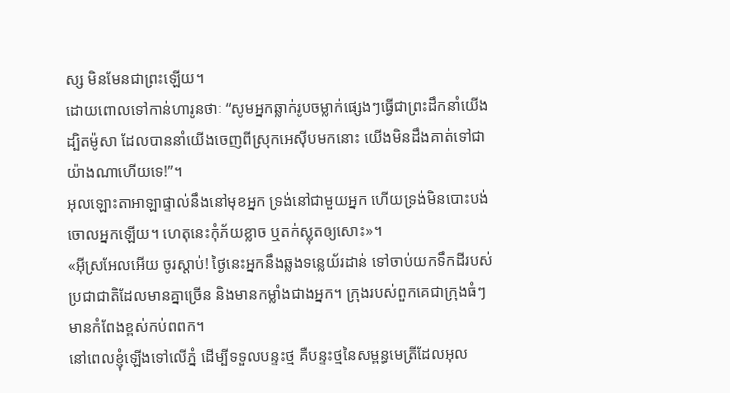ស្ស មិនមែនជាព្រះឡើយ។
ដោយពោលទៅកាន់ហារូនថាៈ “សូមអ្នកឆ្លាក់រូបចម្លាក់ផ្សេងៗធ្វើជាព្រះដឹកនាំយើង ដ្បិតម៉ូសា ដែលបាននាំយើងចេញពីស្រុកអេស៊ីបមកនោះ យើងមិនដឹងគាត់ទៅជាយ៉ាងណាហើយទេ!”។
អុលឡោះតាអាឡាផ្ទាល់នឹងនៅមុខអ្នក ទ្រង់នៅជាមួយអ្នក ហើយទ្រង់មិនបោះបង់ចោលអ្នកឡើយ។ ហេតុនេះកុំភ័យខ្លាច ឬតក់ស្លុតឲ្យសោះ»។
«អ៊ីស្រអែលអើយ ចូរស្តាប់! ថ្ងៃនេះអ្នកនឹងឆ្លងទន្លេយ័រដាន់ ទៅចាប់យកទឹកដីរបស់ប្រជាជាតិដែលមានគ្នាច្រើន និងមានកម្លាំងជាងអ្នក។ ក្រុងរបស់ពួកគេជាក្រុងធំៗ មានកំពែងខ្ពស់កប់ពពក។
នៅពេលខ្ញុំឡើងទៅលើភ្នំ ដើម្បីទទួលបន្ទះថ្ម គឺបន្ទះថ្មនៃសម្ពន្ធមេត្រីដែលអុល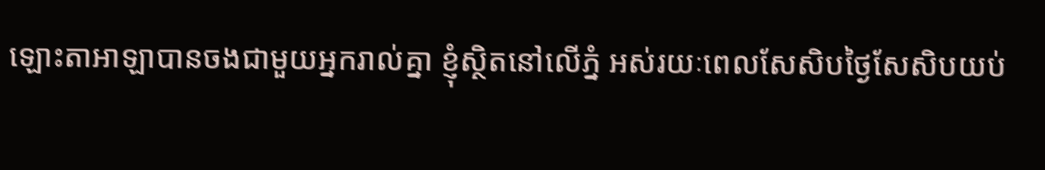ឡោះតាអាឡាបានចងជាមួយអ្នករាល់គ្នា ខ្ញុំស្ថិតនៅលើភ្នំ អស់រយៈពេលសែសិបថ្ងៃសែសិបយប់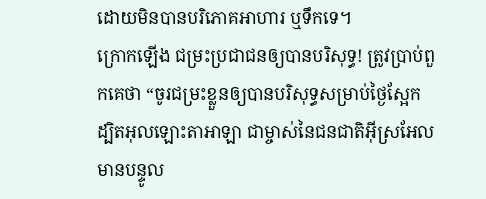ដោយមិនបានបរិភោគអាហារ ឬទឹកទេ។
ក្រោកឡើង ជម្រះប្រជាជនឲ្យបានបរិសុទ្ធ! ត្រូវប្រាប់ពួកគេថា “ចូរជម្រះខ្លួនឲ្យបានបរិសុទ្ធសម្រាប់ថ្ងៃស្អែក ដ្បិតអុលឡោះតាអាឡា ជាម្ចាស់នៃជនជាតិអ៊ីស្រអែល មានបន្ទូល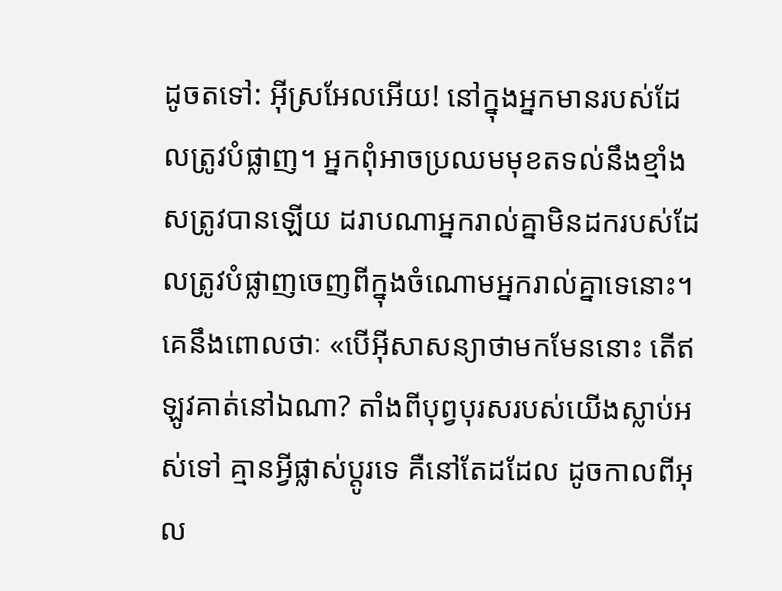ដូចតទៅ: អ៊ីស្រអែលអើយ! នៅក្នុងអ្នកមានរបស់ដែលត្រូវបំផ្លាញ។ អ្នកពុំអាចប្រឈមមុខតទល់នឹងខ្មាំងសត្រូវបានឡើយ ដរាបណាអ្នករាល់គ្នាមិនដករបស់ដែលត្រូវបំផ្លាញចេញពីក្នុងចំណោមអ្នករាល់គ្នាទេនោះ។
គេនឹងពោលថាៈ «បើអ៊ីសាសន្យាថាមកមែននោះ តើឥឡូវគាត់នៅឯណា? តាំងពីបុព្វបុរសរបស់យើងស្លាប់អស់ទៅ គ្មានអ្វីផ្លាស់ប្ដូរទេ គឺនៅតែដដែល ដូចកាលពីអុល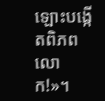ឡោះបង្កើតពិភពលោក!»។